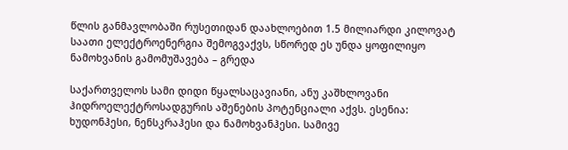წლის განმავლობაში რუსეთიდან დაახლოებით 1.5 მილიარდი კილოვატ საათი ელექტროენერგია შემოგვაქვს, სწორედ ეს უნდა ყოფილიყო ნამოხვანის გამომუშავება – გრედა

საქართველოს სამი დიდი წყალსაცავიანი, ანუ კაშხლოვანი ჰიდროელექტროსადგურის აშენების პოტენციალი აქვს. ესენია: ხუდონჰესი, ნენსკრაჰესი და ნამოხვანჰესი. სამივე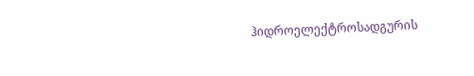ჰიდროელექტროსადგურის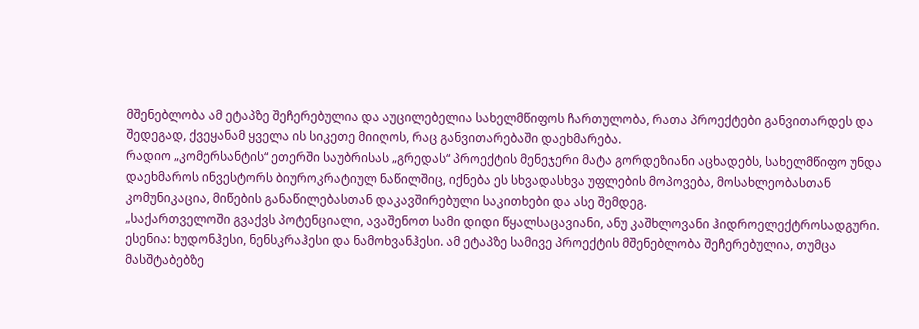მშენებლობა ამ ეტაპზე შეჩერებულია და აუცილებელია სახელმწიფოს ჩართულობა, რათა პროექტები განვითარდეს და შედეგად, ქვეყანამ ყველა ის სიკეთე მიიღოს, რაც განვითარებაში დაეხმარება.
რადიო „კომერსანტის“ ეთერში საუბრისას „გრედას“ პროექტის მენეჯერი მატა გორდეზიანი აცხადებს, სახელმწიფო უნდა დაეხმაროს ინვესტორს ბიუროკრატიულ ნაწილშიც, იქნება ეს სხვადასხვა უფლების მოპოვება, მოსახლეობასთან კომუნიკაცია, მიწების განაწილებასთან დაკავშირებული საკითხები და ასე შემდეგ.
„საქართველოში გვაქვს პოტენციალი, ავაშენოთ სამი დიდი წყალსაცავიანი, ანუ კაშხლოვანი ჰიდროელექტროსადგური. ესენია: ხუდონჰესი, ნენსკრაჰესი და ნამოხვანჰესი. ამ ეტაპზე სამივე პროექტის მშენებლობა შეჩერებულია, თუმცა მასშტაბებზე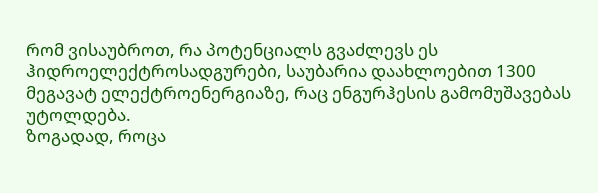რომ ვისაუბროთ, რა პოტენციალს გვაძლევს ეს ჰიდროელექტროსადგურები, საუბარია დაახლოებით 1300 მეგავატ ელექტროენერგიაზე, რაც ენგურჰესის გამომუშავებას უტოლდება.
ზოგადად, როცა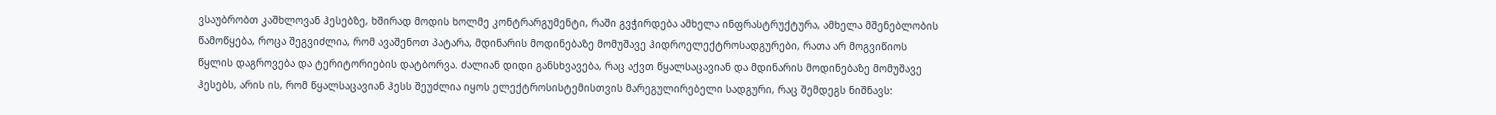ვსაუბრობთ კაშხლოვან ჰესებზე, ხშირად მოდის ხოლმე კონტრარგუმენტი, რაში გვჭირდება ამხელა ინფრასტრუქტურა, ამხელა მშენებლობის წამოწყება, როცა შეგვიძლია, რომ ავაშენოთ პატარა, მდინარის მოდინებაზე მომუშავე ჰიდროელექტროსადგურები, რათა არ მოგვიწიოს წყლის დაგროვება და ტერიტორიების დატბორვა. ძალიან დიდი განსხვავება, რაც აქვთ წყალსაცავიან და მდინარის მოდინებაზე მომუშავე ჰესებს, არის ის, რომ წყალსაცავიან ჰესს შეუძლია იყოს ელექტროსისტემისთვის მარეგულირებელი სადგური, რაც შემდეგს ნიშნავს: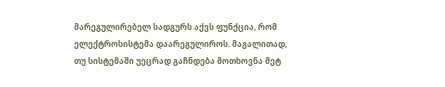მარეგულირებელ სადგურს აქვს ფუნქცია, რომ ელექტროსისტემა დაარეგულიროს. მაგალითად, თუ სისტემაში უეცრად გაჩნდება მოთხოვნა მეტ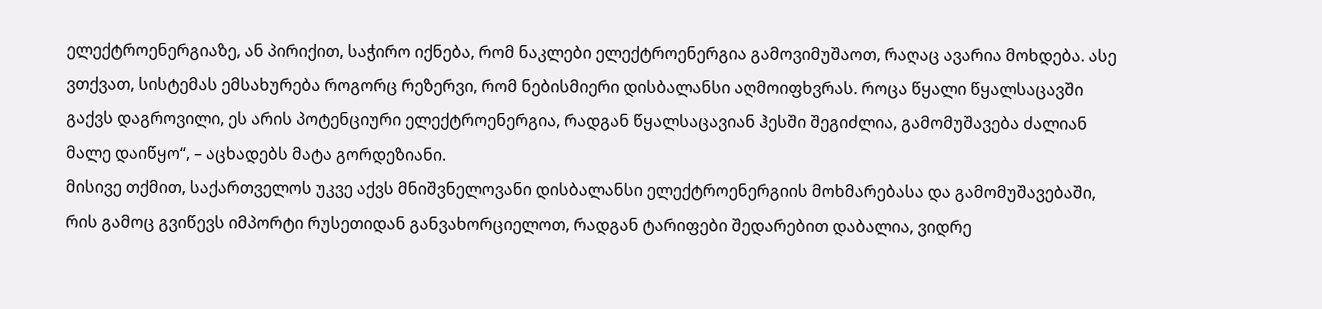ელექტროენერგიაზე, ან პირიქით, საჭირო იქნება, რომ ნაკლები ელექტროენერგია გამოვიმუშაოთ, რაღაც ავარია მოხდება. ასე ვთქვათ, სისტემას ემსახურება როგორც რეზერვი, რომ ნებისმიერი დისბალანსი აღმოიფხვრას. როცა წყალი წყალსაცავში გაქვს დაგროვილი, ეს არის პოტენციური ელექტროენერგია, რადგან წყალსაცავიან ჰესში შეგიძლია, გამომუშავება ძალიან მალე დაიწყო“, – აცხადებს მატა გორდეზიანი.
მისივე თქმით, საქართველოს უკვე აქვს მნიშვნელოვანი დისბალანსი ელექტროენერგიის მოხმარებასა და გამომუშავებაში, რის გამოც გვიწევს იმპორტი რუსეთიდან განვახორციელოთ, რადგან ტარიფები შედარებით დაბალია, ვიდრე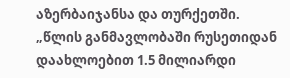აზერბაიჯანსა და თურქეთში.
„წლის განმავლობაში რუსეთიდან დაახლოებით 1.5 მილიარდი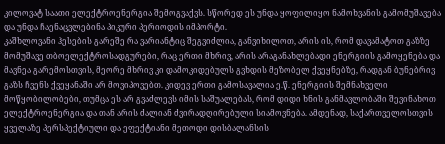კილოვატ საათი ელექტროენერგია შემოგვაქვს. სწორედ ეს უნდა ყოფილიყო ნამოხვანის გამომუშავება და უნდა ჩაენაცვლებინა პიკური პერიოდის იმპორტი.
კაშხლოვანი ჰესების გარეშე რა ვარიანტიც შეგვიძლია, განვიხილოთ, არის ის, რომ დავამატოთ გაზზე მომუშავე თბოელექტროსადგურები, რაც ერთი მხრივ, არის არაგანახლებადი ენერგიის გამოყენება და მავნეა გარემოსთვის, მეორე მხრივ კი დამოკიდებულს გვხდის მეზობელ ქვეყნებზე, რადგან ბუნებრივ გაზს ჩვენს ქვეყანაში არ მოვიპოვებთ. კიდევ ერთი გამოსავალია ე.წ. ენერგიის შემნახველი მოწყობილობები, თუმცა ეს არ გვაძლევს იმის საშუალებას, რომ დიდი ხნის განმავლობაში შევინახოთ ელექტროენერგია და თან არის ძალიან ძვირადღირებული სიამოვნება. ამდენად, საქართველოსთვის ყველაზე პერსპექტიული და ეფექტიანი მეთოდი დისბალანსის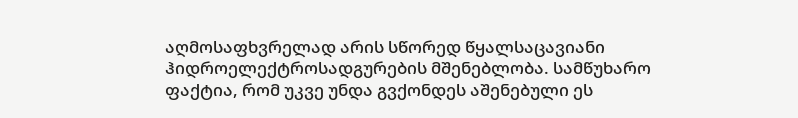აღმოსაფხვრელად არის სწორედ წყალსაცავიანი ჰიდროელექტროსადგურების მშენებლობა. სამწუხარო ფაქტია, რომ უკვე უნდა გვქონდეს აშენებული ეს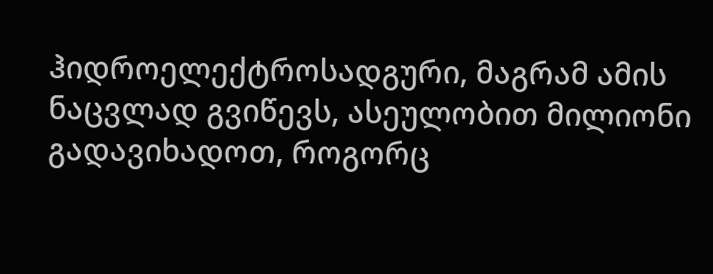ჰიდროელექტროსადგური, მაგრამ ამის ნაცვლად გვიწევს, ასეულობით მილიონი გადავიხადოთ, როგორც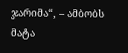ჯარიმა“, – ამბობს მატა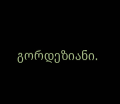გორდეზიანი.